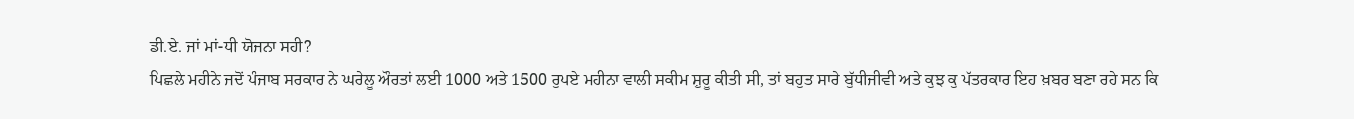ਡੀ.ਏ. ਜਾਂ ਮਾਂ-ਧੀ ਯੋਜਨਾ ਸਹੀ?
ਪਿਛਲੇ ਮਹੀਨੇ ਜਦੋਂ ਪੰਜਾਬ ਸਰਕਾਰ ਨੇ ਘਰੇਲੂ ਔਰਤਾਂ ਲਈ 1000 ਅਤੇ 1500 ਰੁਪਏ ਮਹੀਨਾ ਵਾਲੀ ਸਕੀਮ ਸ਼ੁਰੂ ਕੀਤੀ ਸੀ, ਤਾਂ ਬਹੁਤ ਸਾਰੇ ਬੁੱਧੀਜੀਵੀ ਅਤੇ ਕੁਝ ਕੁ ਪੱਤਰਕਾਰ ਇਹ ਖ਼ਬਰ ਬਣਾ ਰਹੇ ਸਨ ਕਿ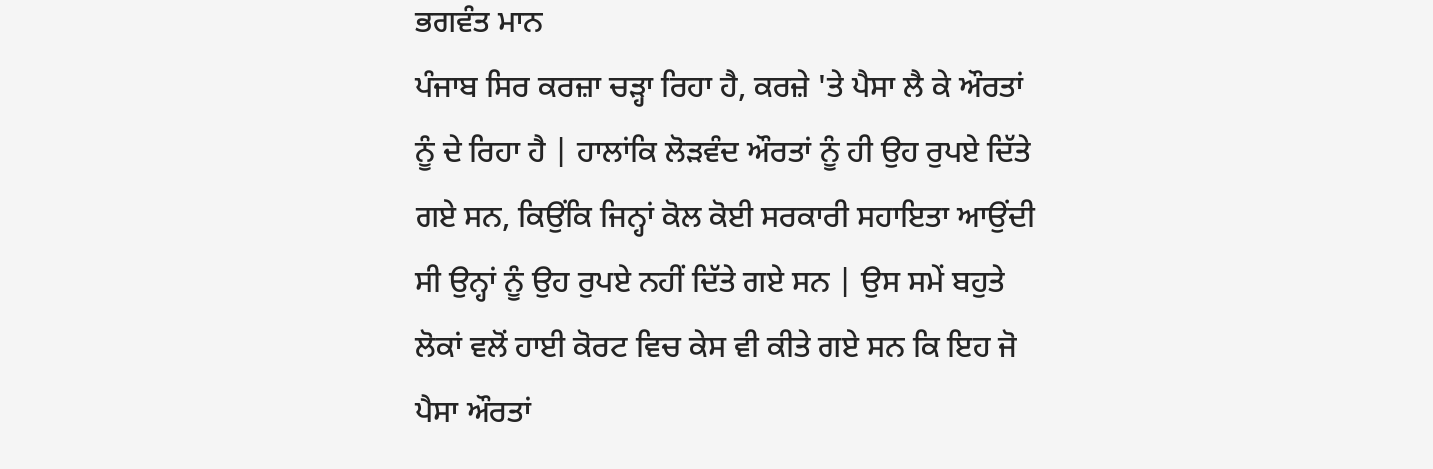ਭਗਵੰਤ ਮਾਨ
ਪੰਜਾਬ ਸਿਰ ਕਰਜ਼ਾ ਚੜ੍ਹਾ ਰਿਹਾ ਹੈ, ਕਰਜ਼ੇ 'ਤੇ ਪੈਸਾ ਲੈ ਕੇ ਔਰਤਾਂ ਨੂੰ ਦੇ ਰਿਹਾ ਹੈ | ਹਾਲਾਂਕਿ ਲੋੜਵੰਦ ਔਰਤਾਂ ਨੂੰ ਹੀ ਉਹ ਰੁਪਏ ਦਿੱਤੇ ਗਏ ਸਨ, ਕਿਉਂਕਿ ਜਿਨ੍ਹਾਂ ਕੋਲ ਕੋਈ ਸਰਕਾਰੀ ਸਹਾਇਤਾ ਆਉਂਦੀ ਸੀ ਉਨ੍ਹਾਂ ਨੂੰ ਉਹ ਰੁਪਏ ਨਹੀਂ ਦਿੱਤੇ ਗਏ ਸਨ | ਉਸ ਸਮੇਂ ਬਹੁਤੇ ਲੋਕਾਂ ਵਲੋਂ ਹਾਈ ਕੋਰਟ ਵਿਚ ਕੇਸ ਵੀ ਕੀਤੇ ਗਏ ਸਨ ਕਿ ਇਹ ਜੋ ਪੈਸਾ ਔਰਤਾਂ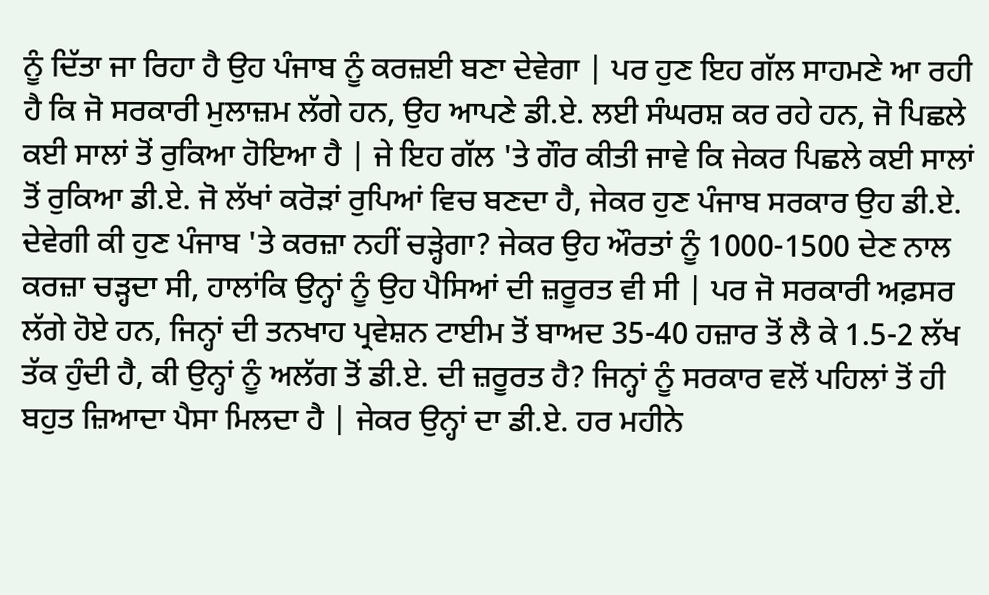ਨੂੰ ਦਿੱਤਾ ਜਾ ਰਿਹਾ ਹੈ ਉਹ ਪੰਜਾਬ ਨੂੰ ਕਰਜ਼ਈ ਬਣਾ ਦੇਵੇਗਾ | ਪਰ ਹੁਣ ਇਹ ਗੱਲ ਸਾਹਮਣੇ ਆ ਰਹੀ ਹੈ ਕਿ ਜੋ ਸਰਕਾਰੀ ਮੁਲਾਜ਼ਮ ਲੱਗੇ ਹਨ, ਉਹ ਆਪਣੇ ਡੀ.ਏ. ਲਈ ਸੰਘਰਸ਼ ਕਰ ਰਹੇ ਹਨ, ਜੋ ਪਿਛਲੇ ਕਈ ਸਾਲਾਂ ਤੋਂ ਰੁਕਿਆ ਹੋਇਆ ਹੈ | ਜੇ ਇਹ ਗੱਲ 'ਤੇ ਗੌਰ ਕੀਤੀ ਜਾਵੇ ਕਿ ਜੇਕਰ ਪਿਛਲੇ ਕਈ ਸਾਲਾਂ ਤੋਂ ਰੁਕਿਆ ਡੀ.ਏ. ਜੋ ਲੱਖਾਂ ਕਰੋੜਾਂ ਰੁਪਿਆਂ ਵਿਚ ਬਣਦਾ ਹੈ, ਜੇਕਰ ਹੁਣ ਪੰਜਾਬ ਸਰਕਾਰ ਉਹ ਡੀ.ਏ. ਦੇਵੇਗੀ ਕੀ ਹੁਣ ਪੰਜਾਬ 'ਤੇ ਕਰਜ਼ਾ ਨਹੀਂ ਚੜ੍ਹੇਗਾ? ਜੇਕਰ ਉਹ ਔਰਤਾਂ ਨੂੰ 1000-1500 ਦੇਣ ਨਾਲ ਕਰਜ਼ਾ ਚੜ੍ਹਦਾ ਸੀ, ਹਾਲਾਂਕਿ ਉਨ੍ਹਾਂ ਨੂੰ ਉਹ ਪੈਸਿਆਂ ਦੀ ਜ਼ਰੂਰਤ ਵੀ ਸੀ | ਪਰ ਜੋ ਸਰਕਾਰੀ ਅਫ਼ਸਰ ਲੱਗੇ ਹੋਏ ਹਨ, ਜਿਨ੍ਹਾਂ ਦੀ ਤਨਖਾਹ ਪ੍ਰਵੇਸ਼ਨ ਟਾਈਮ ਤੋਂ ਬਾਅਦ 35-40 ਹਜ਼ਾਰ ਤੋਂ ਲੈ ਕੇ 1.5-2 ਲੱਖ ਤੱਕ ਹੁੰਦੀ ਹੈ, ਕੀ ਉਨ੍ਹਾਂ ਨੂੰ ਅਲੱਗ ਤੋਂ ਡੀ.ਏ. ਦੀ ਜ਼ਰੂਰਤ ਹੈ? ਜਿਨ੍ਹਾਂ ਨੂੰ ਸਰਕਾਰ ਵਲੋਂ ਪਹਿਲਾਂ ਤੋਂ ਹੀ ਬਹੁਤ ਜ਼ਿਆਦਾ ਪੈਸਾ ਮਿਲਦਾ ਹੈ | ਜੇਕਰ ਉਨ੍ਹਾਂ ਦਾ ਡੀ.ਏ. ਹਰ ਮਹੀਨੇ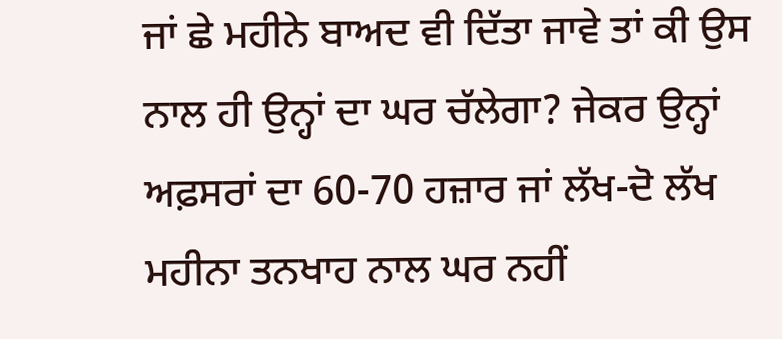ਜਾਂ ਛੇ ਮਹੀਨੇ ਬਾਅਦ ਵੀ ਦਿੱਤਾ ਜਾਵੇ ਤਾਂ ਕੀ ਉਸ ਨਾਲ ਹੀ ਉਨ੍ਹਾਂ ਦਾ ਘਰ ਚੱਲੇਗਾ? ਜੇਕਰ ਉਨ੍ਹਾਂ ਅਫ਼ਸਰਾਂ ਦਾ 60-70 ਹਜ਼ਾਰ ਜਾਂ ਲੱਖ-ਦੋ ਲੱਖ ਮਹੀਨਾ ਤਨਖਾਹ ਨਾਲ ਘਰ ਨਹੀਂ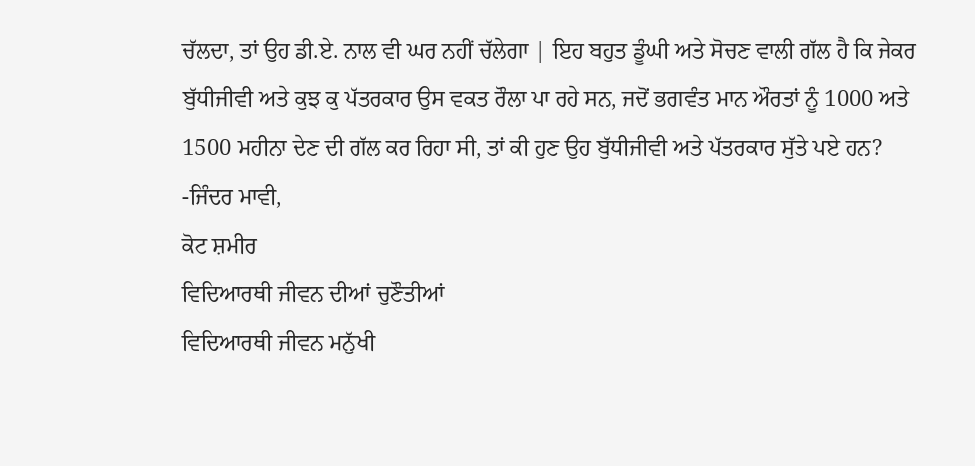ਚੱਲਦਾ, ਤਾਂ ਉਹ ਡੀ.ਏ. ਨਾਲ ਵੀ ਘਰ ਨਹੀਂ ਚੱਲੇਗਾ | ਇਹ ਬਹੁਤ ਡੂੰਘੀ ਅਤੇ ਸੋਚਣ ਵਾਲੀ ਗੱਲ ਹੈ ਕਿ ਜੇਕਰ ਬੁੱਧੀਜੀਵੀ ਅਤੇ ਕੁਝ ਕੁ ਪੱਤਰਕਾਰ ਉਸ ਵਕਤ ਰੌਲਾ ਪਾ ਰਹੇ ਸਨ, ਜਦੋਂ ਭਗਵੰਤ ਮਾਨ ਔਰਤਾਂ ਨੂੰ 1000 ਅਤੇ 1500 ਮਹੀਨਾ ਦੇਣ ਦੀ ਗੱਲ ਕਰ ਰਿਹਾ ਸੀ, ਤਾਂ ਕੀ ਹੁਣ ਉਹ ਬੁੱਧੀਜੀਵੀ ਅਤੇ ਪੱਤਰਕਾਰ ਸੁੱਤੇ ਪਏ ਹਨ?
-ਜਿੰਦਰ ਮਾਵੀ,
ਕੋਟ ਸ਼ਮੀਰ
ਵਿਦਿਆਰਥੀ ਜੀਵਨ ਦੀਆਂ ਚੁਣੌਤੀਆਂ
ਵਿਦਿਆਰਥੀ ਜੀਵਨ ਮਨੁੱਖੀ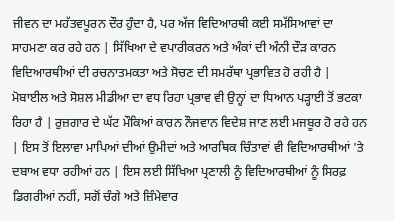ਜੀਵਨ ਦਾ ਮਹੱਤਵਪੂਰਨ ਦੌਰ ਹੁੰਦਾ ਹੈ, ਪਰ ਅੱਜ ਵਿਦਿਆਰਥੀ ਕਈ ਸਮੱਸਿਆਵਾਂ ਦਾ ਸਾਹਮਣਾ ਕਰ ਰਹੇ ਹਨ | ਸਿੱਖਿਆ ਦੇ ਵਪਾਰੀਕਰਨ ਅਤੇ ਅੰਕਾਂ ਦੀ ਅੰਨੀ ਦੌੜ ਕਾਰਨ ਵਿਦਿਆਰਥੀਆਂ ਦੀ ਰਚਨਾਤਮਕਤਾ ਅਤੇ ਸੋਚਣ ਦੀ ਸਮਰੱਥਾ ਪ੍ਰਭਾਵਿਤ ਹੋ ਰਹੀ ਹੈ | ਮੋਬਾਈਲ ਅਤੇ ਸੋਸ਼ਲ ਮੀਡੀਆ ਦਾ ਵਧ ਰਿਹਾ ਪ੍ਰਭਾਵ ਵੀ ਉਨ੍ਹਾਂ ਦਾ ਧਿਆਨ ਪੜ੍ਹਾਈ ਤੋਂ ਭਟਕਾ ਰਿਹਾ ਹੈ | ਰੁਜ਼ਗਾਰ ਦੇ ਘੱਟ ਮੌਕਿਆਂ ਕਾਰਨ ਨੌਜਵਾਨ ਵਿਦੇਸ਼ ਜਾਣ ਲਈ ਮਜਬੂਰ ਹੋ ਰਹੇ ਹਨ | ਇਸ ਤੋਂ ਇਲਾਵਾ ਮਾਪਿਆਂ ਦੀਆਂ ਉਮੀਦਾਂ ਅਤੇ ਆਰਥਿਕ ਚਿੰਤਾਵਾਂ ਵੀ ਵਿਦਿਆਰਥੀਆਂ 'ਤੇ ਦਬਾਅ ਵਧਾ ਰਹੀਆਂ ਹਨ | ਇਸ ਲਈ ਸਿੱਖਿਆ ਪ੍ਰਣਾਲੀ ਨੂੰ ਵਿਦਿਆਰਥੀਆਂ ਨੂੰ ਸਿਰਫ਼ ਡਿਗਰੀਆਂ ਨਹੀਂ, ਸਗੋਂ ਚੰਗੇ ਅਤੇ ਜ਼ਿੰਮੇਵਾਰ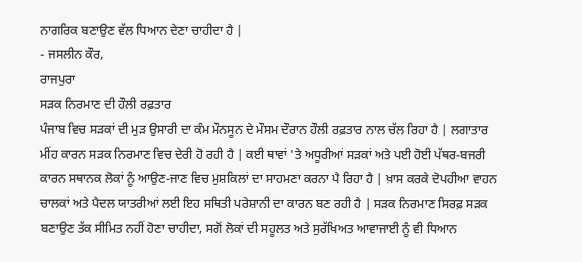ਨਾਗਰਿਕ ਬਣਾਉਣ ਵੱਲ ਧਿਆਨ ਦੇਣਾ ਚਾਹੀਦਾ ਹੈ |
- ਜਸਲੀਨ ਕੌਰ,
ਰਾਜਪੁਰਾ
ਸੜਕ ਨਿਰਮਾਣ ਦੀ ਹੌਲੀ ਰਫ਼ਤਾਰ
ਪੰਜਾਬ ਵਿਚ ਸੜਕਾਂ ਦੀ ਮੁੜ ਉਸਾਰੀ ਦਾ ਕੰਮ ਮੌਨਸੂਨ ਦੇ ਮੌਸਮ ਦੌਰਾਨ ਹੌਲੀ ਰਫ਼ਤਾਰ ਨਾਲ ਚੱਲ ਰਿਹਾ ਹੈ | ਲਗਾਤਾਰ ਮੀਂਹ ਕਾਰਨ ਸੜਕ ਨਿਰਮਾਣ ਵਿਚ ਦੇਰੀ ਹੋ ਰਹੀ ਹੈ | ਕਈ ਥਾਵਾਂ 'ਤੇ ਅਧੂਰੀਆਂ ਸੜਕਾਂ ਅਤੇ ਪਈ ਹੋਈ ਪੱਥਰ-ਬਜਰੀ ਕਾਰਨ ਸਥਾਨਕ ਲੋਕਾਂ ਨੂੰ ਆਉਣ-ਜਾਣ ਵਿਚ ਮੁਸ਼ਕਿਲਾਂ ਦਾ ਸਾਹਮਣਾ ਕਰਨਾ ਪੈ ਰਿਹਾ ਹੈ | ਖ਼ਾਸ ਕਰਕੇ ਦੋਪਹੀਆ ਵਾਹਨ ਚਾਲਕਾਂ ਅਤੇ ਪੈਦਲ ਯਾਤਰੀਆਂ ਲਈ ਇਹ ਸਥਿਤੀ ਪਰੇਸ਼ਾਨੀ ਦਾ ਕਾਰਨ ਬਣ ਰਹੀ ਹੈ | ਸੜਕ ਨਿਰਮਾਣ ਸਿਰਫ਼ ਸੜਕ ਬਣਾਉਣ ਤੱਕ ਸੀਮਿਤ ਨਹੀਂ ਹੋਣਾ ਚਾਹੀਦਾ, ਸਗੋਂ ਲੋਕਾਂ ਦੀ ਸਹੂਲਤ ਅਤੇ ਸੁਰੱਖਿਅਤ ਆਵਾਜਾਈ ਨੂੰ ਵੀ ਧਿਆਨ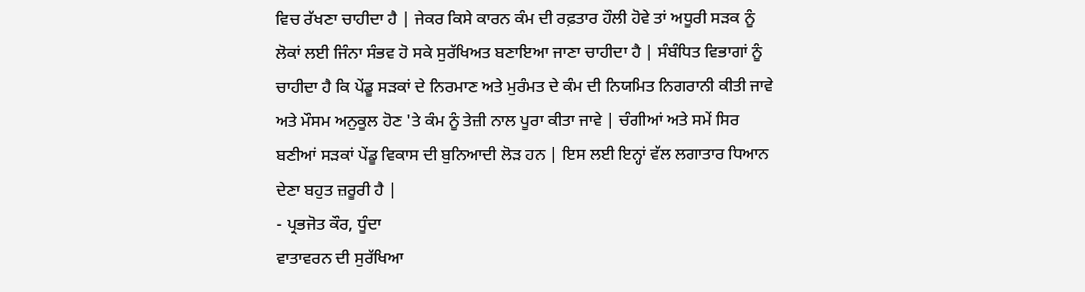ਵਿਚ ਰੱਖਣਾ ਚਾਹੀਦਾ ਹੈ | ਜੇਕਰ ਕਿਸੇ ਕਾਰਨ ਕੰਮ ਦੀ ਰਫ਼ਤਾਰ ਹੌਲੀ ਹੋਵੇ ਤਾਂ ਅਧੂਰੀ ਸੜਕ ਨੂੰ ਲੋਕਾਂ ਲਈ ਜਿੰਨਾ ਸੰਭਵ ਹੋ ਸਕੇ ਸੁਰੱਖਿਅਤ ਬਣਾਇਆ ਜਾਣਾ ਚਾਹੀਦਾ ਹੈ | ਸੰਬੰਧਿਤ ਵਿਭਾਗਾਂ ਨੂੰ ਚਾਹੀਦਾ ਹੈ ਕਿ ਪੇਂਡੂ ਸੜਕਾਂ ਦੇ ਨਿਰਮਾਣ ਅਤੇ ਮੁਰੰਮਤ ਦੇ ਕੰਮ ਦੀ ਨਿਯਮਿਤ ਨਿਗਰਾਨੀ ਕੀਤੀ ਜਾਵੇ ਅਤੇ ਮੌਸਮ ਅਨੁਕੂਲ ਹੋਣ 'ਤੇ ਕੰਮ ਨੂੰ ਤੇਜ਼ੀ ਨਾਲ ਪੂਰਾ ਕੀਤਾ ਜਾਵੇ | ਚੰਗੀਆਂ ਅਤੇ ਸਮੇਂ ਸਿਰ ਬਣੀਆਂ ਸੜਕਾਂ ਪੇਂਡੂ ਵਿਕਾਸ ਦੀ ਬੁਨਿਆਦੀ ਲੋੜ ਹਨ | ਇਸ ਲਈ ਇਨ੍ਹਾਂ ਵੱਲ ਲਗਾਤਾਰ ਧਿਆਨ ਦੇਣਾ ਬਹੁਤ ਜ਼ਰੂਰੀ ਹੈ |
- ਪ੍ਰਭਜੋਤ ਕੌਰ, ਧੂੰਦਾ
ਵਾਤਾਵਰਨ ਦੀ ਸੁਰੱਖਿਆ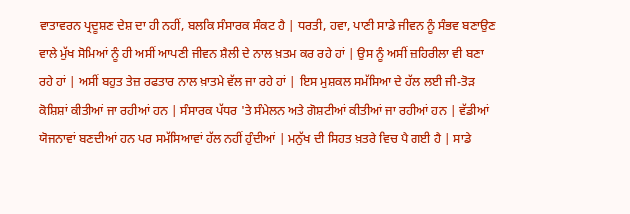ਵਾਤਾਵਰਨ ਪ੍ਰਦੂਸ਼ਣ ਦੇਸ਼ ਦਾ ਹੀ ਨਹੀਂ, ਬਲਕਿ ਸੰਸਾਰਕ ਸੰਕਟ ਹੈ | ਧਰਤੀ, ਹਵਾ, ਪਾਣੀ ਸਾਡੇ ਜੀਵਨ ਨੂੰ ਸੰਭਵ ਬਣਾਉਣ ਵਾਲੇ ਮੁੱਖ ਸੋਮਿਆਂ ਨੂੰ ਹੀ ਅਸੀਂ ਆਪਣੀ ਜੀਵਨ ਸ਼ੈਲੀ ਦੇ ਨਾਲ ਖ਼ਤਮ ਕਰ ਰਹੇ ਹਾਂ | ਉਸ ਨੂੰ ਅਸੀਂ ਜ਼ਹਿਰੀਲਾ ਵੀ ਬਣਾ ਰਹੇ ਹਾਂ | ਅਸੀਂ ਬਹੁਤ ਤੇਜ਼ ਰਫਤਾਰ ਨਾਲ ਖ਼ਾਤਮੇ ਵੱਲ ਜਾ ਰਹੇ ਹਾਂ | ਇਸ ਮੁਸ਼ਕਲ ਸਮੱਸਿਆ ਦੇ ਹੱਲ ਲਈ ਜੀ-ਤੋੜ ਕੋਸ਼ਿਸ਼ਾਂ ਕੀਤੀਆਂ ਜਾ ਰਹੀਆਂ ਹਨ | ਸੰਸਾਰਕ ਪੱਧਰ 'ਤੇ ਸੰਮੇਲਨ ਅਤੇ ਗੋਸ਼ਟੀਆਂ ਕੀਤੀਆਂ ਜਾ ਰਹੀਆਂ ਹਨ | ਵੱਡੀਆਂ ਯੋਜਨਾਵਾਂ ਬਣਦੀਆਂ ਹਨ ਪਰ ਸਮੱਸਿਆਵਾਂ ਹੱਲ ਨਹੀਂ ਹੁੰਦੀਆਂ | ਮਨੁੱਖ ਦੀ ਸਿਹਤ ਖ਼ਤਰੇ ਵਿਚ ਪੈ ਗਈ ਹੈ | ਸਾਡੇ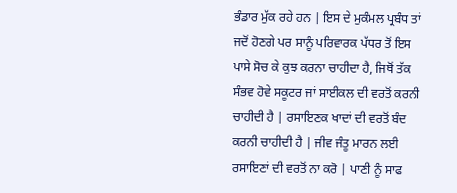ਭੰਡਾਰ ਮੁੱਕ ਰਹੇ ਹਨ | ਇਸ ਦੇ ਮੁਕੰਮਲ ਪ੍ਰਬੰਧ ਤਾਂ ਜਦੋਂ ਹੋਣਗੇ ਪਰ ਸਾਨੂੰ ਪਰਿਵਾਰਕ ਪੱਧਰ ਤੋਂ ਇਸ ਪਾਸੇ ਸੋਚ ਕੇ ਕੁਝ ਕਰਨਾ ਚਾਹੀਦਾ ਹੈ, ਜਿਥੋਂ ਤੱਕ ਸੰਭਵ ਹੋਵੇ ਸਕੂਟਰ ਜਾਂ ਸਾਈਕਲ ਦੀ ਵਰਤੋਂ ਕਰਨੀ ਚਾਹੀਦੀ ਹੈ | ਰਸਾਇਣਕ ਖਾਦਾਂ ਦੀ ਵਰਤੋਂ ਬੰਦ ਕਰਨੀ ਚਾਹੀਦੀ ਹੈ | ਜੀਵ ਜੰਤੂ ਮਾਰਨ ਲਈ ਰਸਾਇਣਾਂ ਦੀ ਵਰਤੋਂ ਨਾ ਕਰੋ | ਪਾਣੀ ਨੂੰ ਸਾਫ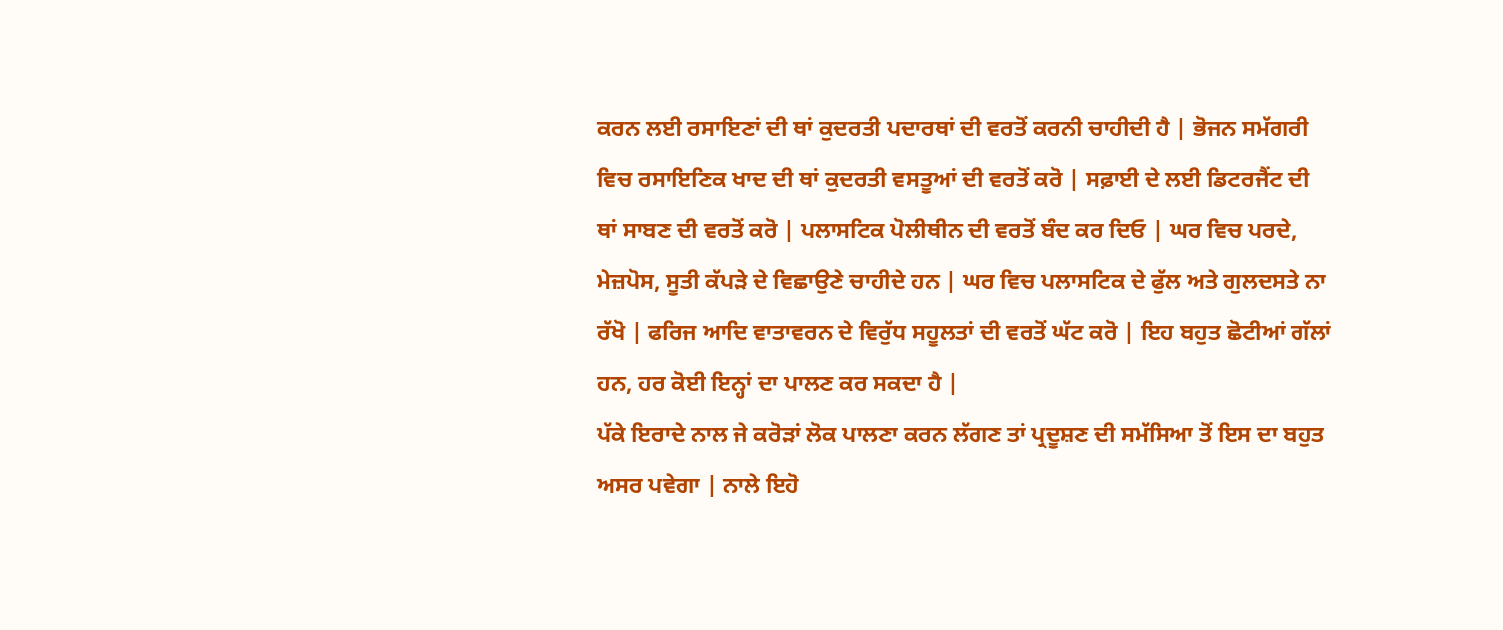ਕਰਨ ਲਈ ਰਸਾਇਣਾਂ ਦੀ ਥਾਂ ਕੁਦਰਤੀ ਪਦਾਰਥਾਂ ਦੀ ਵਰਤੋਂ ਕਰਨੀ ਚਾਹੀਦੀ ਹੈ | ਭੋਜਨ ਸਮੱਗਰੀ ਵਿਚ ਰਸਾਇਣਿਕ ਖਾਦ ਦੀ ਥਾਂ ਕੁਦਰਤੀ ਵਸਤੂਆਂ ਦੀ ਵਰਤੋਂ ਕਰੋ | ਸਫ਼ਾਈ ਦੇ ਲਈ ਡਿਟਰਜੈਂਟ ਦੀ ਥਾਂ ਸਾਬਣ ਦੀ ਵਰਤੋਂ ਕਰੋ | ਪਲਾਸਟਿਕ ਪੋਲੀਥੀਨ ਦੀ ਵਰਤੋਂ ਬੰਦ ਕਰ ਦਿਓ | ਘਰ ਵਿਚ ਪਰਦੇ, ਮੇਜ਼ਪੋਸ, ਸੂਤੀ ਕੱਪੜੇ ਦੇ ਵਿਛਾਉਣੇ ਚਾਹੀਦੇ ਹਨ | ਘਰ ਵਿਚ ਪਲਾਸਟਿਕ ਦੇ ਫੁੱਲ ਅਤੇ ਗੁਲਦਸਤੇ ਨਾ ਰੱਖੋ | ਫਰਿਜ ਆਦਿ ਵਾਤਾਵਰਨ ਦੇ ਵਿਰੁੱਧ ਸਹੂਲਤਾਂ ਦੀ ਵਰਤੋਂ ਘੱਟ ਕਰੋ | ਇਹ ਬਹੁਤ ਛੋਟੀਆਂ ਗੱਲਾਂ ਹਨ, ਹਰ ਕੋਈ ਇਨ੍ਹਾਂ ਦਾ ਪਾਲਣ ਕਰ ਸਕਦਾ ਹੈ |
ਪੱਕੇ ਇਰਾਦੇ ਨਾਲ ਜੇ ਕਰੋੜਾਂ ਲੋਕ ਪਾਲਣਾ ਕਰਨ ਲੱਗਣ ਤਾਂ ਪ੍ਰਦੂਸ਼ਣ ਦੀ ਸਮੱਸਿਆ ਤੋਂ ਇਸ ਦਾ ਬਹੁਤ ਅਸਰ ਪਵੇਗਾ | ਨਾਲੇ ਇਹੋ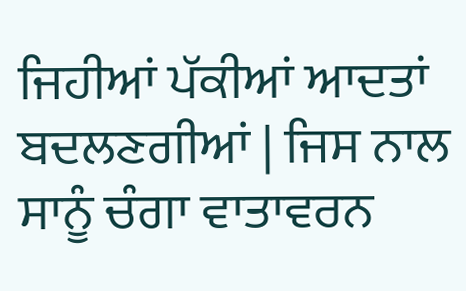ਜਿਹੀਆਂ ਪੱਕੀਆਂ ਆਦਤਾਂ ਬਦਲਣਗੀਆਂ | ਜਿਸ ਨਾਲ ਸਾਨੂੰ ਚੰਗਾ ਵਾਤਾਵਰਨ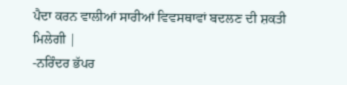ਪੈਦਾ ਕਰਨ ਵਾਲੀਆਂ ਸਾਰੀਆਂ ਵਿਵਸਥਾਵਾਂ ਬਦਲਣ ਦੀ ਸ਼ਕਤੀ ਮਿਲੇਗੀ |
-ਨਰਿੰਦਰ ਭੱਪਰ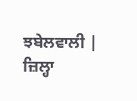ਝਬੇਲਵਾਲੀ |
ਜ਼ਿਲ੍ਹਾ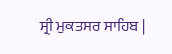ਸ੍ਰੀ ਮੁਕਤਸਰ ਸਾਹਿਬ |